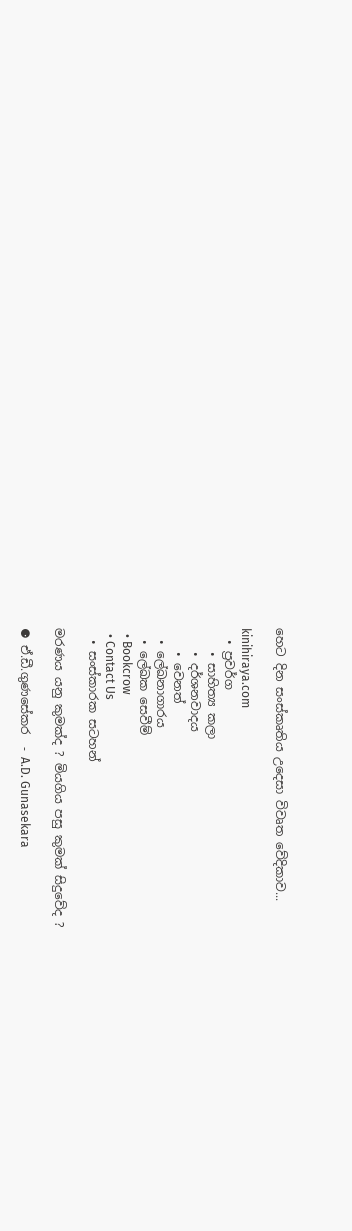හෙට දින සංස්කෘතිය උදෙසා විවෘත වේදිකාව...

kinihiraya.com
  • ප්‍රවර්ග
    • සාහිත්‍ය කලා
    • දර්ශනවාදය
    • වෙනත්
  • ලේඛනාගාරය
  • ලේඛක සෙවීම්
  • Bookcrow
  • Contact Us
  • සංස්කාරක සටහන්

මරණය යනු කුමක්ද ? මියගිය පසු කුමක් සිදුවේද ?

⚈ ඒ.ඩී.ගුණසේකර  - A.D. Gunasekara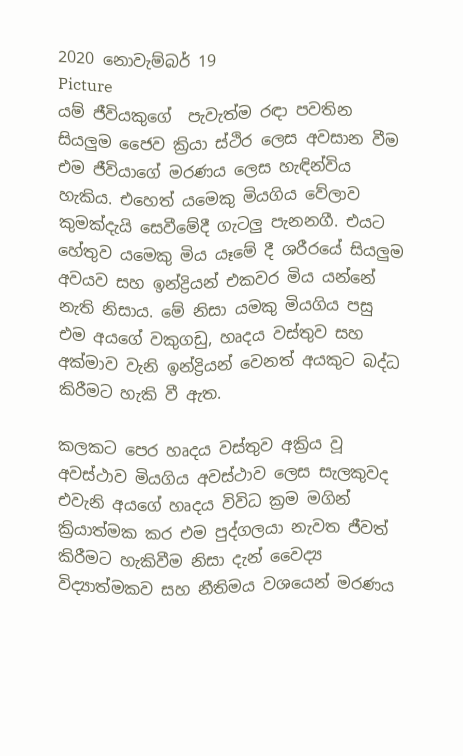2020 නොවැම්බර් 19
Picture
යම් ජීවියකුගේ  පැවැත්ම රඳා පවතින සියලුම ජෛව ක්‍රියා ස්ථිර ලෙස අවසාන වීම එම ජීවියාගේ මරණය ලෙස හැඳින්විය හැකිය. එහෙත් යමෙකු මියගිය වේලාව කුමක්දැයි සෙවීමේදී ගැටලු පැනනගී. එයට හේතුව යමෙකු මිය යෑමේ දී ශරීරයේ සියලුම අවයව සහ ඉන්ද්‍රියන් එකවර මිය යන්නේ නැති නිසාය. මේ නිසා යමකු මියගිය පසු එම අයගේ වකුගඩු, හෘදය වස්තුව සහ අක්මාව වැනි ඉන්ද්‍රියන් වෙනත් අයකුට බද්ධ කිරීමට හැකි වී ඇත.

කලකට පෙර හෘදය වස්තුව අක්‍රිය වූ අවස්ථාව මියගිය අවස්ථාව ලෙස සැලකුවද එවැනි අයගේ හෘදය විවිධ ක්‍රම මගින් ක්‍රියාත්මක කර එම පුද්ගලයා නැවත ජීවත් කිරීමට හැකිවීම නිසා දැන් වෛද්‍ය විද්‍යාත්මකව සහ නීතිමය වශයෙන් මරණය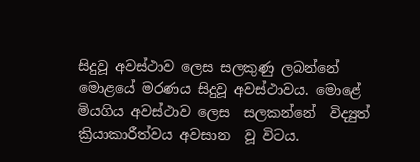සිදුවූ අවස්ථාව ලෙස සලකුණු ලබන්නේ  මොළයේ මරණය සිදුවූ අවස්ථාවය. මොළේ මියගිය අවස්ථාව ලෙස  සලකන්නේ  විද්‍යුත් ක්‍රියාකාරීත්වය අවසාන  වූ විටය.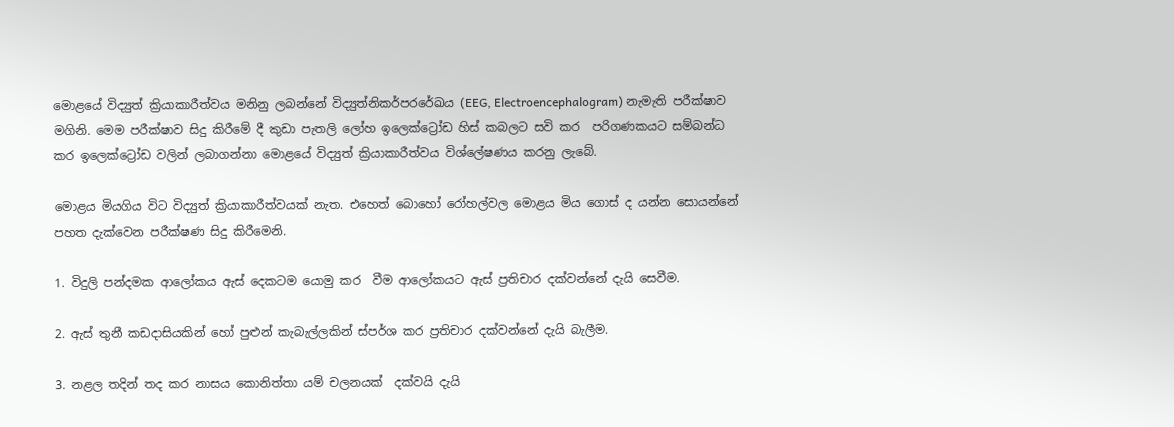මොළයේ විද්‍යුත් ක්‍රියාකාරීත්වය මනිනු ලබන්නේ විද්‍යුත්නිකර්පරරේඛය (EEG, Electroencephalogram) නැමැති පරීක්ෂාව මගිනි. මෙම පරීක්ෂාව සිදු කිරීමේ දී කුඩා පැතලි ලෝහ ඉලෙක්ට්‍රෝඩ හිස් කබලට සවි කර  පරිගණකයට සම්බන්ධ කර ඉලෙක්ට්‍රෝඩ වලින් ලබාගන්නා මොළයේ විද්‍යුත් ක්‍රියාකාරීත්වය විශ්ලේෂණය කරනු ලැබේ.

මොළය මියගිය විට විද්‍යුත් ක්‍රියාකාරීත්වයක් නැත. එහෙත් බොහෝ රෝහල්වල මොළය මිය ගොස් ද යන්න සොයන්නේ පහත දැක්වෙන පරීක්ෂණ සිදු කිරීමෙනි.

1. විදුලි පන්දමක ආලෝකය ඇස් දෙකටම යොමු කර  වීම ආලෝකයට ඇස් ප්‍රතිචාර දක්වන්නේ දැයි සෙවීම.

2. ඇස් තුනී කඩදාසියකින් හෝ පුළුන් කැබැල්ලකින් ස්පර්ශ කර ප්‍රතිචාර දක්වන්නේ දැයි බැලීම.

3. නළල තදින් තද කර නාසය කොනිත්තා යම් චලනයක්  දක්වයි දැයි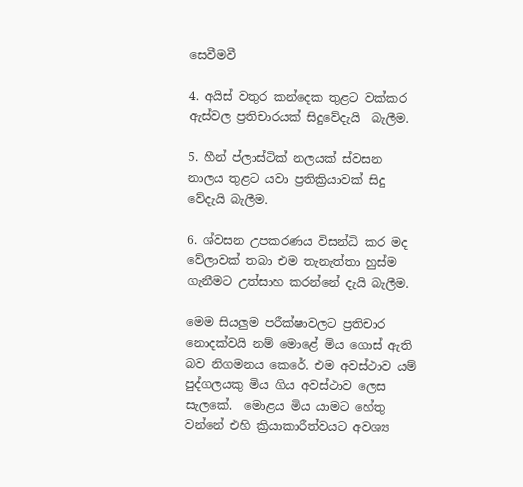සෙවීමවී

4. අයිස් වතුර කන්දෙක තුළට වක්කර ඇස්වල ප්‍රතිචාරයක් සිදුවේදැයි  බැලීම.

5. හීන් ප්ලාස්ටික් නලයක් ස්වසන නාලය තුළට යවා ප්‍රතික්‍රියාවක් සිදු වේදැයි බැලීම.

6. ශ්වසන උපකරණය විසන්ධි කර මද වේලාවක් තබා එම තැනැත්තා හුස්ම ගැනීමට උත්සාහ කරන්නේ දැයි බැලීම.

මෙම සියලුම පරීක්ෂාවලට ප්‍රතිචාර නොදක්වයි නම් මොළේ මිය ගොස් ඇති බව නිගමනය කෙරේ. එම අවස්ථාව යම් පුද්ගලයකු මිය ගිය අවස්ථාව ලෙස සැලකේ.  මොළය මිය යාමට හේතු වන්නේ එහි ක්‍රියාකාරීත්වයට අවශ්‍ය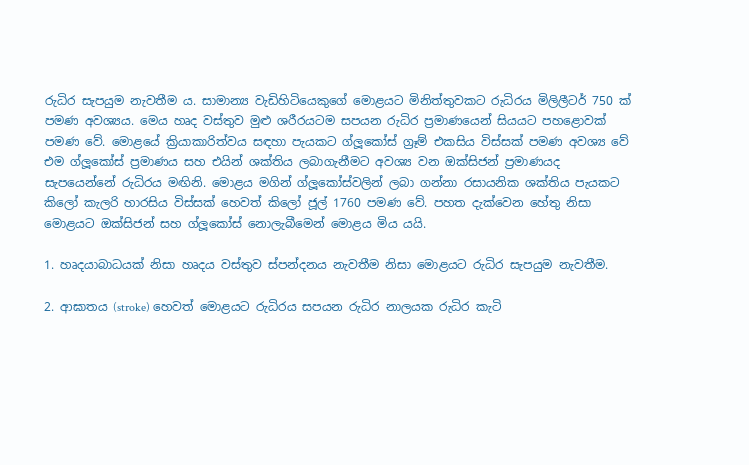රුධිර සැපයුම නැවතීම ය. සාමාන්‍ය වැඩිහිටියෙකුගේ මොළයට මිනිත්තුවකට රුධිරය මිලිලීටර් 750 ක් පමණ අවශ්‍යය. මෙය හෘද වස්තුව මුළු ශරීරයටම සපයන රුධිර ප්‍රමාණයෙන් සියයට පහළොවක් පමණ වේ. මොළයේ ක්‍රියාකාරිත්වය සඳහා පැයකට ග්ලූකෝස් ග්‍රෑම් එකසිය විස්සක් පමණ අවශ්‍ය වේ එම ග්ලූකෝස් ප්‍රමාණය සහ එයින් ශක්තිය ලබාගැනීමට අවශ්‍ය වන ඔක්සිජන් ප්‍රමාණයද සැපයෙන්නේ රුධිරය මඟිනි. මොළය මගින් ග්ලූකෝස්වලින් ලබා ගන්නා රසායනික ශක්තිය පැයකට කිලෝ කැලරි හාරසිය විස්සක් හෙවත් කිලෝ ජූල් 1760 පමණ වේ. පහත දැක්වෙන හේතු නිසා මොළයට ඔක්සිජන් සහ ග්ලූකෝස් නොලැබීමෙන් මොළය මිය යයි.

1. හෘදයාබාධයක් නිසා හෘදය වස්තුව ස්පන්දනය නැවතීම නිසා මොළයට රුධිර සැපයුම නැවතීම.

2. ආඝාතය (stroke) හෙවත් මොළයට රුධිරය සපයන රුධිර නාලයක රුධිර කැටි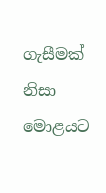ගැසීමක් නිසා මොළයට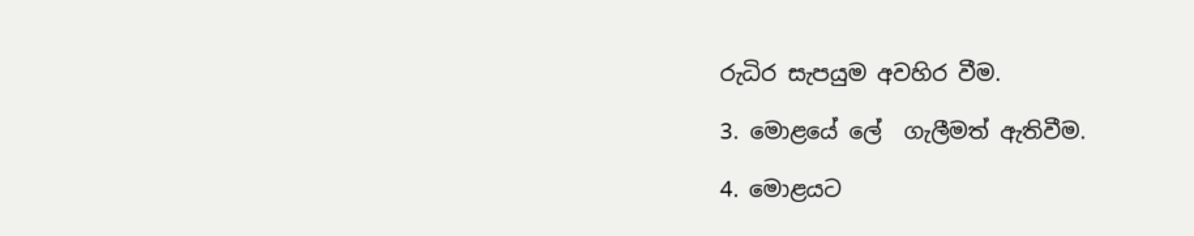රුධිර සැපයුම අවහිර වීම.

3. මොළයේ ලේ  ගැලීමත් ඇතිවීම.

4. මොළයට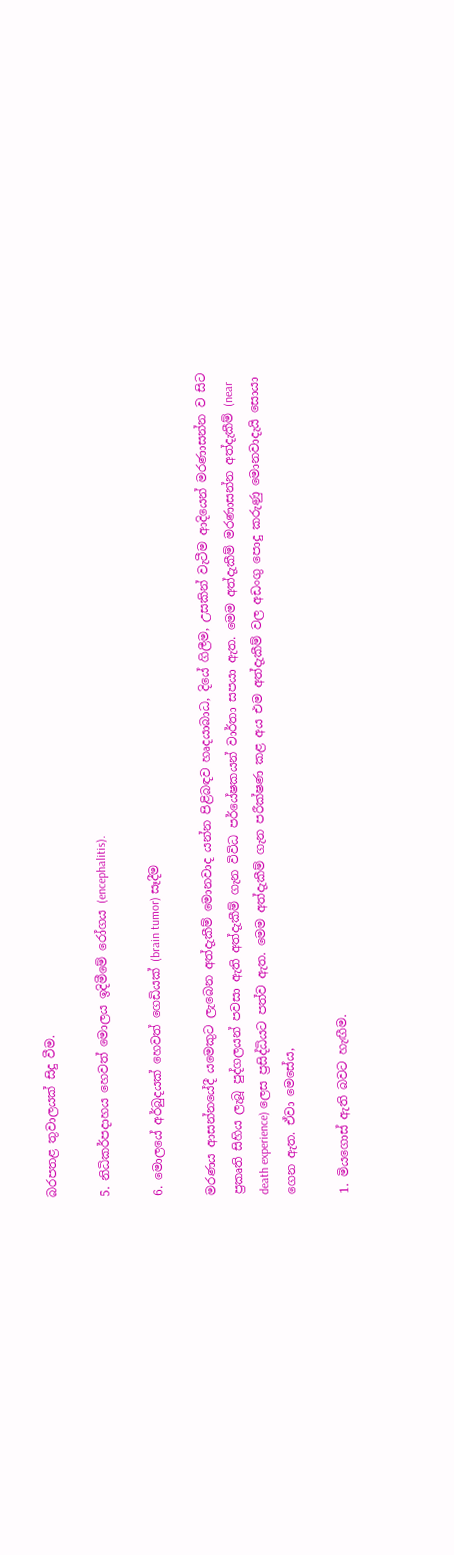බරපතළ තුවාලයක් සිදු වීම.

5. නිධිකර්පදාහය හෙවත් මොලය ඉදිමීමේ රෝගය (encephalitis).

6. මොලයේ අර්බුදයක් හෙවත් ගෙඩියක් (brain tumor) සෑදීම

මරණය ආසන්නයේදී යමෙකුට ලැබෙන අත්දැකීම් මොනවාද යන්න පිළිබඳව හෘදයාබාධ, දියේ ගිලීම, උසකින් වැටීම ආදියෙන් මරණාසන්න ව සිට ප්‍රකෘති සිහිය ලැබූ පුද්ගලයන් පවසා ඇති අත්දැකීම් ගැන විවිධ පර්යේෂකයන් වාර්තා සපයා ඇත. මෙම අත්දැකීම් මරණාසන්න අත්දැකීම් (near death experience) ලෙස ප්‍රසිද්ධියට පත්ව ඇත. මෙම අත්දැකීම් ගැන පරීක්ෂණ කළ අය එම අත්දැකීම් වල අඩංගු පොදු කරුණු මොනවාදැයි සොයා ගෙන ඇත. ඒවා මෙසේය,

1. මියගොස් ඇති බවට හැඟීම.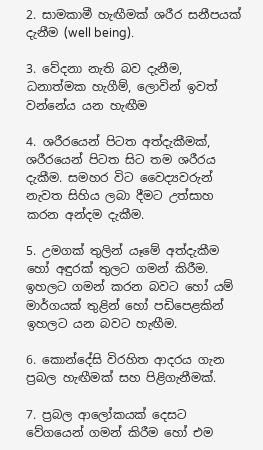2. සාමකාමී හැඟීමක් ශරීර සනීපයක් දැනීම (well being).

3. වේදනා නැති බව දැනීම, ධනාත්මක හැගීම්, ලොවින් ඉවත් වන්නේය යන හැඟීම

4. ශරීරයෙන් පිටත අත්දැකීමක්, ශරීරයෙන් පිටත සිට තම ශරීරය දැකීම. සමහර විට වෛද්‍යවරුන් නැවත සිහිය ලබා දීමට උත්සාහ කරන අන්දම දැකීම.

5. උමගක් තුලින් යෑමේ අත්දැකීම හෝ අඳුරක් තුලට ගමන් කිරීම. ඉහලට ගමන් කරන බවට හෝ යම් මාර්ගයක් තුළින් හෝ පඩිපෙළකින් ඉහලට යන බවට හැඟීම.

6. කොන්දේසි විරහිත ආදරය ගැන ප්‍රබල හැඟීමක් සහ පිළිගැනීමක්.

7. ප්‍රබල ආලෝකයක් දෙසට වේගයෙන් ගමන් කිරීම හෝ එම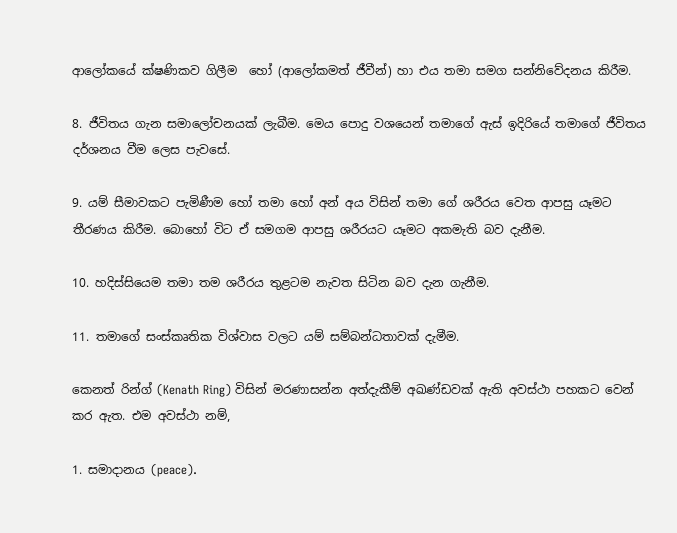ආලෝකයේ ක්ෂණිකව ගිලීම  හෝ (ආලෝකමත් ජීවීන්) හා එය තමා සමග සන්නිවේදනය කිරීම.

8. ජීවිතය ගැන සමාලෝචනයක් ලැබීම. මෙය පොදු වශයෙන් තමාගේ ඇස් ඉදිරියේ තමාගේ ජීවිතය දර්ශනය වීම ලෙස පැවසේ.

9. යම් සීමාවකට පැමිණීම හෝ තමා හෝ අන් අය විසින් තමා ගේ ශරීරය වෙත ආපසු යෑමට තීරණය කිරීම. බොහෝ විට ඒ සමගම ආපසු ශරීරයට යෑමට අකමැති බව දැනීම.

10. හදිස්සියෙම තමා තම ශරීරය තුළටම නැවත සිටින බව දැන ගැනීම.

11. තමාගේ සංස්කෘතික විශ්වාස වලට යම් සම්බන්ධතාවක් දැමීම.

කෙනත් රින්ග් (Kenath Ring) විසින් මරණාසන්න අත්දැකීම් අඛණ්ඩවක් ඇති අවස්ථා පහකට වෙන් කර ඇත. එම අවස්ථා නම්,

1. සමාදානය (peace).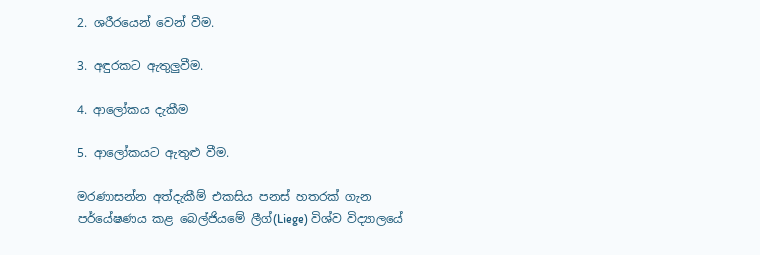2. ශරීරයෙන් වෙන් වීම.

3. අඳුරකට ඇතුලුවීම.

4. ආලෝකය දැකීම

5. ආලෝකයට ඇතුළු වීම.

මරණාසන්න අත්දැකීම් එකසිය පනස් හතරක් ගැන පර්යේෂණය කළ බෙල්ජියමේ ලීග්(Liege) විශ්ව විද්‍යාලයේ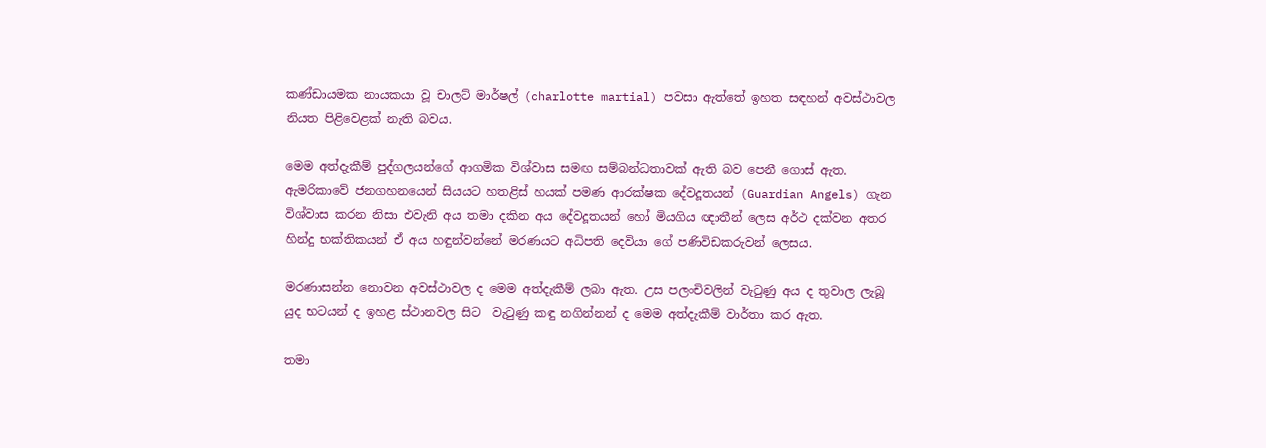කණ්ඩායමක නායකයා වූ චාලට් මාර්ෂල් (charlotte martial) පවසා ඇත්තේ ඉහත සඳහන් අවස්ථාවල නියත පිළිවෙළක් නැති බවය.

මෙම අත්දැකීම් පුද්ගලයන්ගේ ආගමික විශ්වාස සමඟ සම්බන්ධතාවක් ඇති බව පෙනී ගොස් ඇත. ඇමරිකාවේ ජනගහනයෙන් සියයට හතළිස් හයක් පමණ ආරක්ෂක දේවදූතයන් (Guardian Angels) ගැන විශ්වාස කරන නිසා එවැනි අය තමා දකින අය දේවදූතයන් හෝ මියගිය ඥාතීන් ලෙස අර්ථ දක්වන අතර හින්දු භක්තිකයන් ඒ අය හඳුන්වන්නේ මරණයට අධිපති දෙවියා ගේ පණිවිඩකරුවන් ලෙසය.

මරණාසන්න නොවන අවස්ථාවල ද මෙම අත්දැකීම් ලබා ඇත. උස පලංචිවලින් වැටුණු අය ද තුවාල ලැබූ යුද භටයන් ද ඉහළ ස්ථානවල සිට  වැටුණු කඳු නගින්නන් ද මෙම අත්දැකීම් වාර්තා කර ඇත.

තමා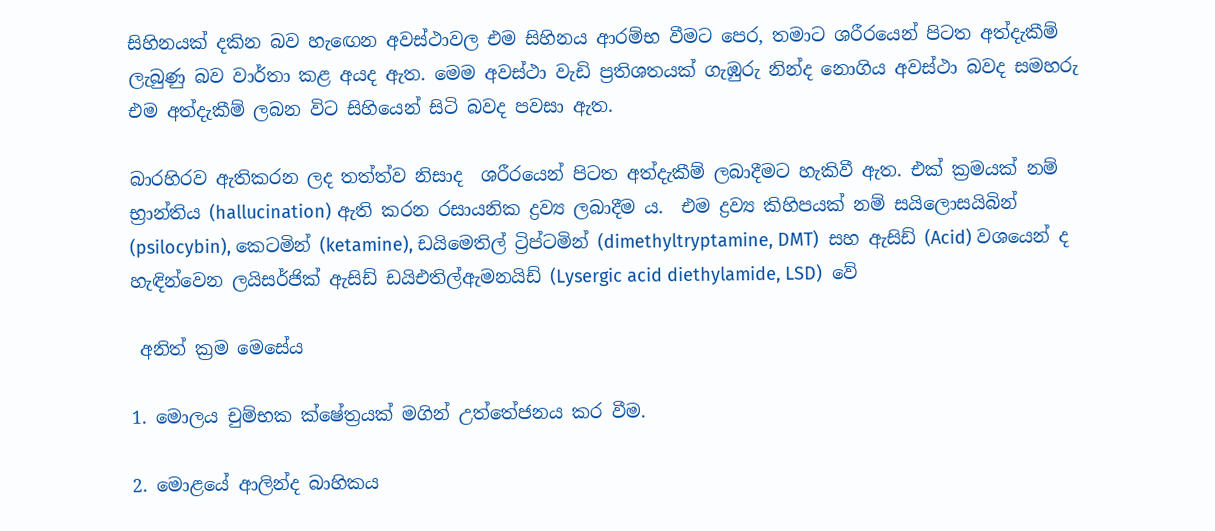සිහිනයක් දකින බව හැඟෙන අවස්ථාවල එම සිහිනය ආරම්භ වීමට පෙර, තමාට ශරීරයෙන් පිටත අත්දැකීම් ලැබුණු බව වාර්තා කළ අයද ඇත. මෙම අවස්ථා වැඩි ප්‍රතිශතයක් ගැඹුරු නින්ද නොගිය අවස්ථා බවද සමහරු එම අත්දැකීම් ලබන විට සිහියෙන් සිටි බවද පවසා ඇත.

බාරහිරව ඇතිකරන ලද තත්ත්ව නිසාද  ශරීරයෙන් පිටත අත්දැකීම් ලබාදීමට හැකිවී ඇත. එක් ක්‍රමයක් නම් භ්‍රාන්තිය (hallucination) ඇති කරන රසායනික ද්‍රව්‍ය ලබාදීම ය.  එම ද්‍රව්‍ය කිහිපයක් නම් සයිලොසයිබින් (psilocybin), කෙටමින් (ketamine), ඩයිමෙතිල් ට්‍රිප්ටමින් (dimethyltryptamine, DMT)  සහ ඇසිඩ් (Acid) වශයෙන් ද හැඳින්වෙන ලයිසර්ජික් ඇසිඩ් ඩයිඑතිල්ඇමනයිඩ් (Lysergic acid diethylamide, LSD)  වේ

 අනිත් ක්‍රම මෙසේය

1. මොලය චුම්භක ක්ෂේත්‍රයක් මගින් උත්තේජනය කර වීම.

2. මොළයේ ආලින්ද බාහිකය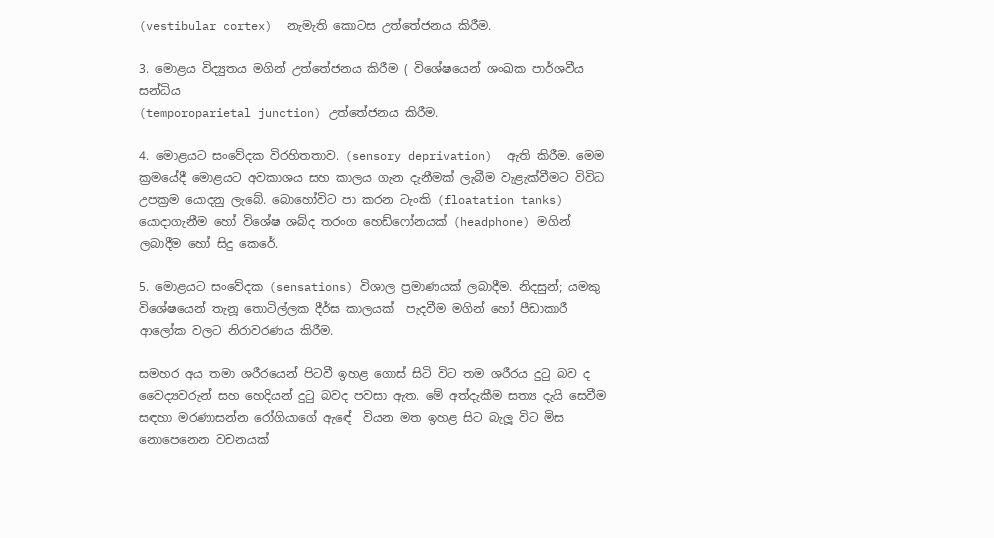(vestibular cortex)  නැමැති කොටස උත්තේජනය කිරීම.

3. මොළය විද්‍යුතය මගින් උත්තේජනය කිරීම ( විශේෂයෙන් ශංඛක පාර්ශවීය සන්ධිය
(temporoparietal junction) උත්තේජනය කිරීම.

4. මොළයට සංවේදක විරහිතතාව. (sensory deprivation)  ඇති කිරීම. මෙම ක්‍රමයේදී මොළයට අවකාශය සහ කාලය ගැන දැනීමක් ලැබීම වැළැක්වීමට විවිධ උපක්‍රම යොදනු ලැබේ. බොහෝවිට පා කරන ටැංකි (floatation tanks)  යොදාගැනීම හෝ විශේෂ ශබ්ද තරංග හෙඩ්ෆෝනයක් (headphone) මගින් ලබාදීම හෝ සිදු කෙරේ.

5. මොළයට සංවේදක (sensations) විශාල ප්‍රමාණයක් ලබාදීම. නිදසුන්; යමකු විශේෂයෙන් තැනූ තොටිල්ලක දීර්ඝ කාලයක්  පැදවීම මගින් හෝ පීඩාකාරී ආලෝක වලට නිරාවරණය කිරීම.

සමහර අය තමා ශරීරයෙන් පිටවී ඉහළ ගොස් සිටි විට තම ශරීරය දුටු බව ද වෛද්‍යවරුන් සහ හෙදියන් දුටු බවද පවසා ඇත. මේ අත්දැකීම සත්‍ය දැයි සෙවීම සඳහා මරණාසන්න රෝගියාගේ ඇඳේ  වියන මත ඉහළ සිට බැලූ විට මිස නොපෙනෙන වචනයක්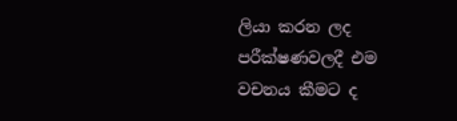ලියා කරන ලද පරීක්ෂණවලදී එම වචනය කීමට ද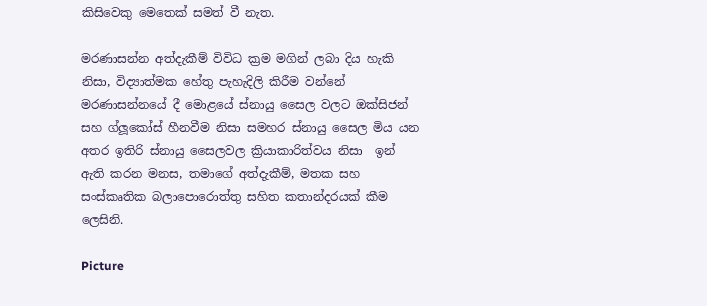කිසිවෙකු මෙතෙක් සමත් වී නැත.

මරණාසන්න අත්දැකීම් විවිධ ක්‍රම මගින් ලබා දිය හැකි නිසා, විද්‍යාත්මක හේතු පැහැදිලි කිරීම වන්නේ මරණාසන්නයේ දී මොළයේ ස්නායු සෛල වලට ඔක්සිජන් සහ ග්ලූකෝස් හීනවීම නිසා සමහර ස්නායු සෛල මිය යන අතර ඉතිරි ස්නායු සෛලවල ක්‍රියාකාරිත්වය නිසා  ඉන් ඇති කරන මනස, තමාගේ අත්දැකීම්, මතක සහ සංස්කෘතික බලාපොරොත්තු සහිත කතාන්දරයක් කීම ලෙසිනි.

Picture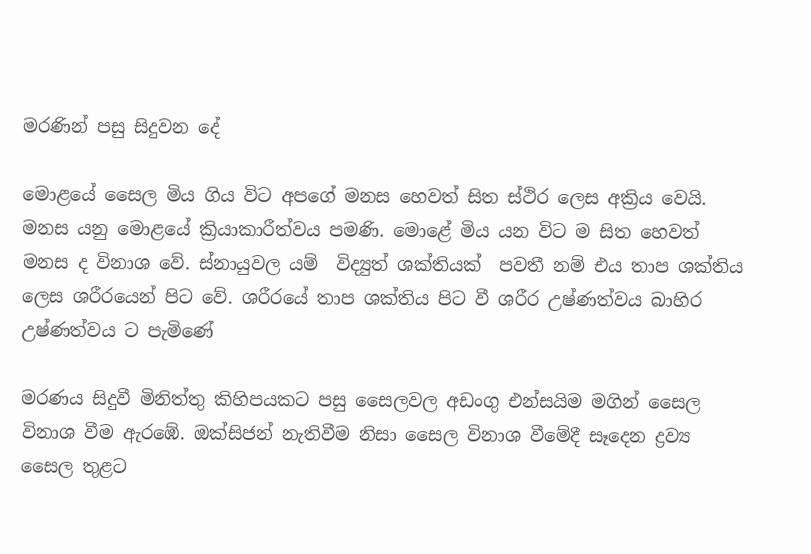මරණින් පසු සිදුවන දේ

මොළයේ සෛල මිය ගිය විට අපගේ මනස හෙවත් සිත ස්ථිර ලෙස අක්‍රිය වෙයි. මනස යනු මොළයේ ක්‍රියාකාරීත්වය පමණි. මොළේ මිය යන විට ම සිත හෙවත් මනස ද විනාශ වේ. ස්නායුවල යම්  විද්‍යුත් ශක්තියක්  පවතී නම් එය තාප ශක්තිය ලෙස ශරීරයෙන් පිට වේ. ශරීරයේ තාප ශක්තිය පිට වී ශරීර උෂ්ණත්වය බාහිර උෂ්ණත්වය ට පැමිණේ

මරණය සිදුවී මිනිත්තු කිහිපයකට පසු සෛලවල අඩංගු එන්සයිම මගින් සෛල විනාශ වීම ඇරඹේ. ඔක්සිජන් නැතිවීම නිසා සෛල විනාශ වීමේදී සෑදෙන ද්‍රව්‍ය සෛල තුළට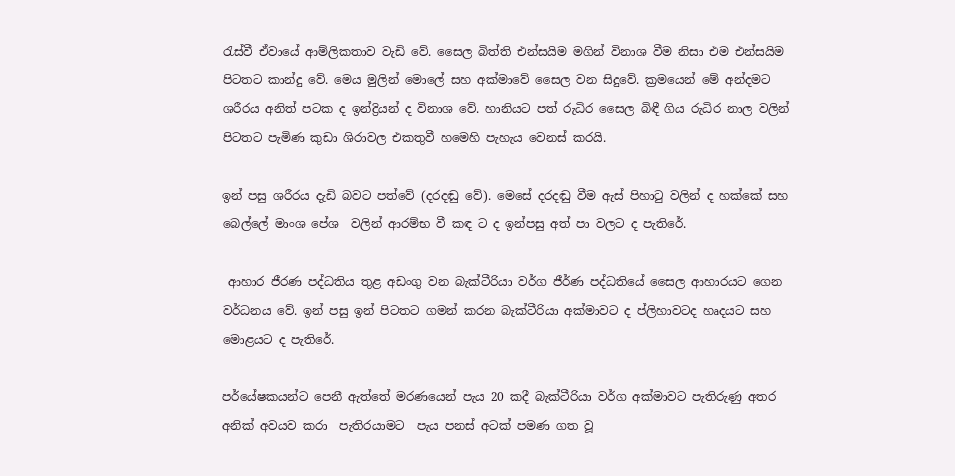රැස්වී ඒවායේ ආම්ලිකතාව වැඩි වේ. සෛල බිත්ති එන්සයිම මගින් විනාශ වීම නිසා එම එන්සයිම පිටතට කාන්දු වේ. මෙය මුලින් මොලේ සහ අක්මාවේ සෛල වන සිදුවේ. ක්‍රමයෙන් මේ අන්දමට ශරීරය අනිත් පටක ද ඉන්ද්‍රියන් ද විනාශ වේ. හානියට පත් රුධිර සෛල බිඳී ගිය රුධිර නාල වලින් පිටතට පැමිණ කුඩා ශිරාවල එකතුවී හමෙහි පැහැය වෙනස් කරයි.

ඉන් පසු ශරීරය දැඩි බවට පත්වේ (දරදඬු වේ). මෙසේ දරදඬු වීම ඇස් පිහාටු වලින් ද හක්කේ සහ බෙල්ලේ මාංශ පේශ  වලින් ආරම්භ වී කඳ ට ද ඉන්පසු අත් පා වලට ද පැතිරේ.

 ආහාර ජීරණ පද්ධතිය තුළ අඩංගු වන බැක්ටීරියා වර්ග ජීර්ණ පද්ධතියේ සෛල ආහාරයට ගෙන වර්ධනය වේ. ඉන් පසු ඉන් පිටතට ගමන් කරන බැක්ටීරියා අක්මාවට ද ප්ලිහාවටද හෘදයට සහ මොළයට ද පැතිරේ.

පර්යේෂකයන්ට පෙනී ඇත්තේ මරණයෙන් පැය 20 කදී බැක්ටීරියා වර්ග අක්මාවට පැතිරුණු අතර අනික් අවයව කරා  පැතිරයාමට  පැය පනස් අටක් පමණ ගත වූ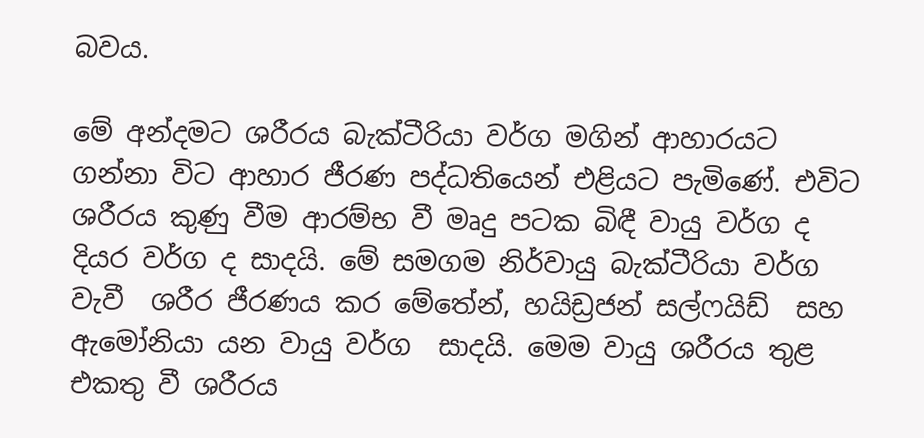බවය.

මේ අන්දමට ශරීරය බැක්ටීරියා වර්ග මගින් ආහාරයට ගන්නා විට ආහාර ජීරණ පද්ධතියෙන් එළියට පැමිණේ. එවිට ශරීරය කුණු වීම ආරම්භ වී මෘදු පටක බිඳී වායු වර්ග ද දියර වර්ග ද සාදයි. මේ සමගම නිර්වායු බැක්ටීරියා වර්ග වැවී  ශරීර ජීරණය කර මේතේන්, හයිඩ්‍රජන් සල්ෆයිඩ්  සහ ඇමෝනියා යන වායු වර්ග  සාදයි. මෙම වායු ශරීරය තුළ එකතු වී ශරීරය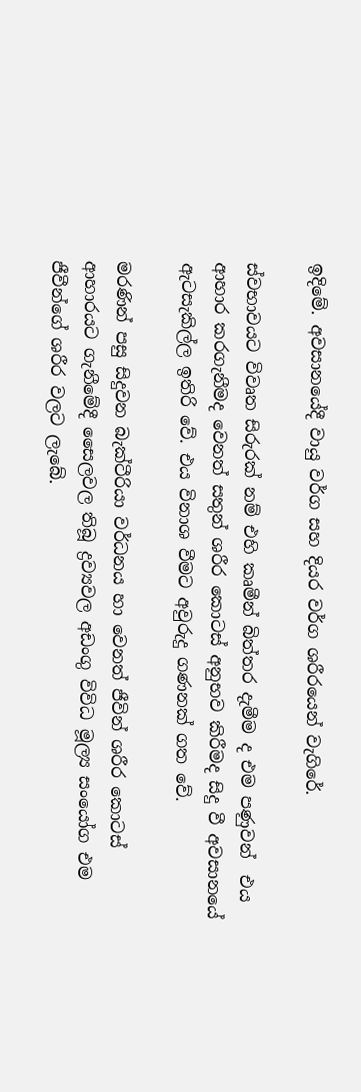ඉදිමේ. අවසානයේදී වායු වර්ග සහ දියර වර්ග ශරීරයෙන් වැගිරේ.

ස්වභාවයට විවෘත සිරුරක් නම් එහි කෘමීන් බිත්තර දැමීම ද එම පණුවන්  එය ආහාර කරගැනීමද වෙනත් සතුන් ශරීර කොටස් අනුභව කිරීමද සිදු වී අවසානයේ ඇටසැකිල්ල ඉතිරි වේ. එය විනාශ වීමට අවුරුදු ගණනක් ගත වේ.

මරණින් පසු සිදුවන බැක්ටීරියා වර්ධනය හා වෙනත් ජීවින් ශරීර කොටස් ආහාරයට ගැනීමේදී සෛලවල තිබූ ද්‍රව්‍යවල අඩංගු විවිධ මූල්‍ය සංයෝග එම ජීවීන්ගේ ශරීර වලට ලැබේ.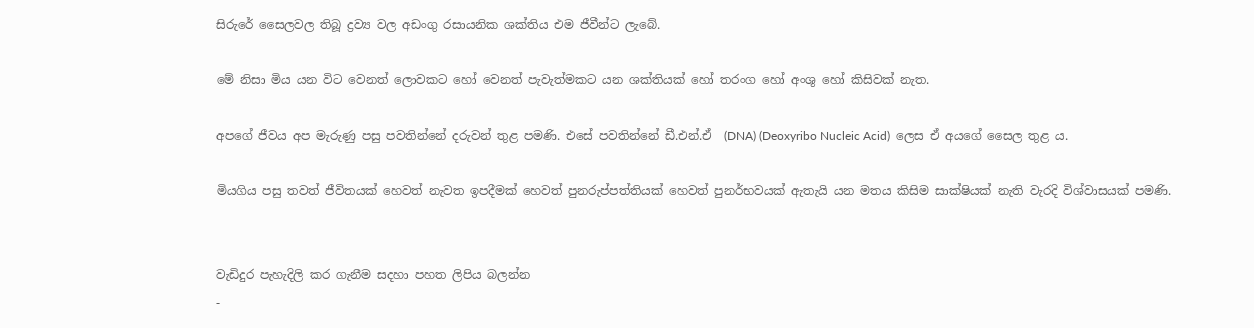සිරුරේ සෛලවල තිබූ ද්‍රව්‍ය වල අඩංගු රසායනික ශක්තිය එම ජීවීන්ට ලැබේ.

මේ නිසා මිය යන විට වෙනත් ලොවකට හෝ වෙනත් පැවැත්මකට යන ශක්තියක් හෝ තරංග හෝ අංශු හෝ කිසිවක් නැත.

අපගේ ජීවය අප මැරුණු පසු පවතින්නේ දරුවන් තුළ පමණි. එසේ පවතින්නේ ඩී.එන්.ඒ  (DNA) (Deoxyribo Nucleic Acid)  ලෙස ඒ අයගේ සෛල තුළ ය.

මියගිය පසු තවත් ජීවිතයක් හෙවත් නැවත ඉපදීමක් හෙවත් පුනරුප්පත්තියක් හෙවත් පුනර්භවයක් ඇතැයි යන මතය කිසිම සාක්ෂියක් නැති වැරදි විශ්වාසයක් පමණි.


වැඩිදුර පැහැදිලි කර ගැනීම සදහා පහත ලිපිය බලන්න
-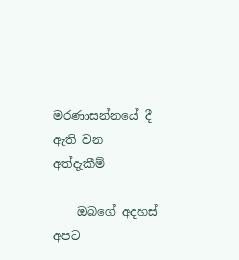මරණාසන්නයේ දී ඇති වන අත්දැකීම්

    ඔබගේ අදහස් අපට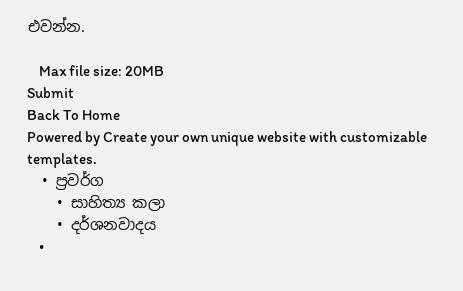එවන්න.

    Max file size: 20MB
Submit
Back To Home
Powered by Create your own unique website with customizable templates.
  • ප්‍රවර්ග
    • සාහිත්‍ය කලා
    • දර්ශනවාදය
    •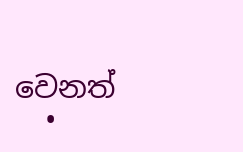වෙනත්
  •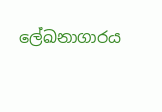ලේඛනාගාරය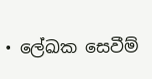• ලේඛක සෙවීම්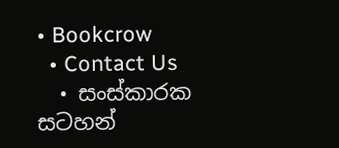• Bookcrow
  • Contact Us
  • සංස්කාරක සටහන්